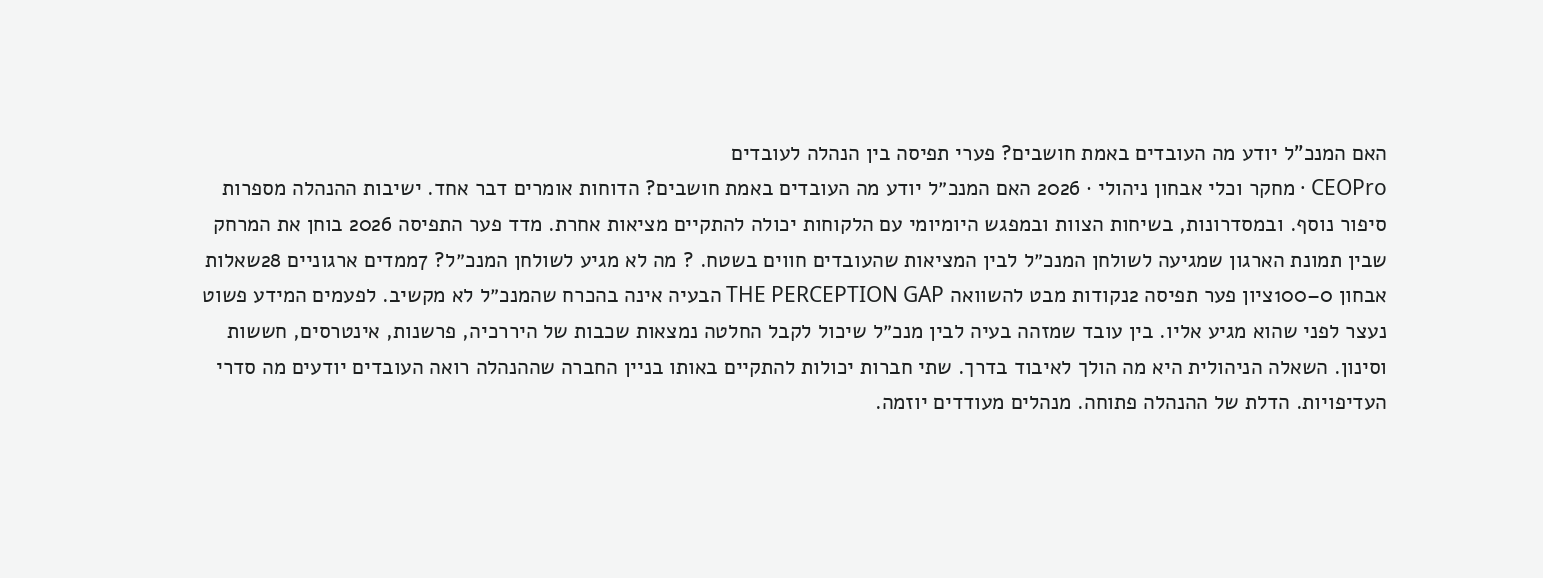האם המנכ"ל יודע מה העובדים באמת חושבים? פערי תפיסה בין הנהלה לעובדים
CEOPro · מחקר וכלי אבחון ניהולי · 2026 האם המנכ״ל יודע מה העובדים באמת חושבים? הדוחות אומרים דבר אחד. ישיבות ההנהלה מספרות סיפור נוסף. ובמסדרונות, בשיחות הצוות ובמפגש היומיומי עם הלקוחות יכולה להתקיים מציאות אחרת. מדד פער התפיסה 2026 בוחן את המרחק שבין תמונת הארגון שמגיעה לשולחן המנכ״ל לבין המציאות שהעובדים חווים בשטח. ? מה לא מגיע לשולחן המנכ״ל? 7ממדים ארגוניים 28שאלות אבחון 0–100ציון פער תפיסה 2נקודות מבט להשוואה THE PERCEPTION GAP הבעיה אינה בהכרח שהמנכ״ל לא מקשיב. לפעמים המידע פשוט נעצר לפני שהוא מגיע אליו. בין עובד שמזהה בעיה לבין מנכ״ל שיכול לקבל החלטה נמצאות שכבות של היררכיה, פרשנות, אינטרסים, חששות וסינון. השאלה הניהולית היא מה הולך לאיבוד בדרך. שתי חברות יכולות להתקיים באותו בניין החברה שההנהלה רואה העובדים יודעים מה סדרי העדיפויות. הדלת של ההנהלה פתוחה. מנהלים מעודדים יוזמה.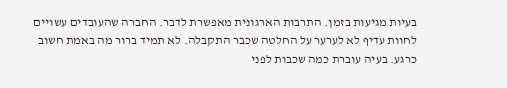בעיות מגיעות בזמן. התרבות הארגונית מאפשרת לדבר. החברה שהעובדים עשויים לחוות עדיף לא לערער על החלטה שכבר התקבלה. לא תמיד ברור מה באמת חשוב כרגע. בעיה עוברת כמה שכבות לפני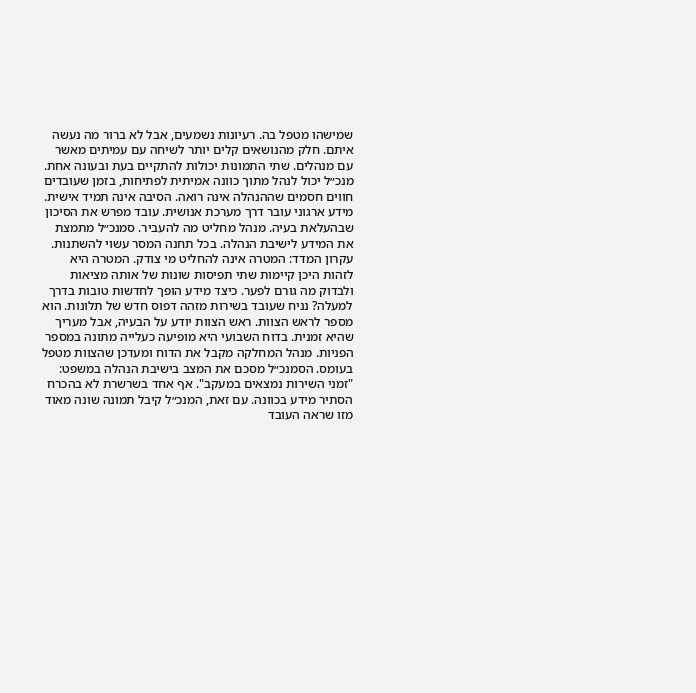שמישהו מטפל בה. רעיונות נשמעים, אבל לא ברור מה נעשה איתם. חלק מהנושאים קלים יותר לשיחה עם עמיתים מאשר עם מנהלים. שתי התמונות יכולות להתקיים בעת ובעונה אחת. מנכ״ל יכול לנהל מתוך כוונה אמיתית לפתיחות, בזמן שעובדים חווים חסמים שההנהלה אינה רואה. הסיבה אינה תמיד אישית. מידע ארגוני עובר דרך מערכת אנושית. עובד מפרש את הסיכון שבהעלאת בעיה. מנהל מחליט מה להעביר. סמנכ״ל מתמצת את המידע לישיבת הנהלה. בכל תחנה המסר עשוי להשתנות. עקרון המדד: המטרה אינה להחליט מי צודק. המטרה היא לזהות היכן קיימות שתי תפיסות שונות של אותה מציאות ולבדוק מה גורם לפער. כיצד מידע הופך לחדשות טובות בדרך למעלה? נניח שעובד בשירות מזהה דפוס חדש של תלונות. הוא מספר לראש הצוות. ראש הצוות יודע על הבעיה, אבל מעריך שהיא זמנית. בדוח השבועי היא מופיעה כעלייה מתונה במספר הפניות. מנהל המחלקה מקבל את הדוח ומעדכן שהצוות מטפל בעומס. הסמנכ״ל מסכם את המצב בישיבת הנהלה במשפט: "זמני השירות נמצאים במעקב". אף אחד בשרשרת לא בהכרח הסתיר מידע בכוונה. עם זאת, המנכ״ל קיבל תמונה שונה מאוד מזו שראה העובד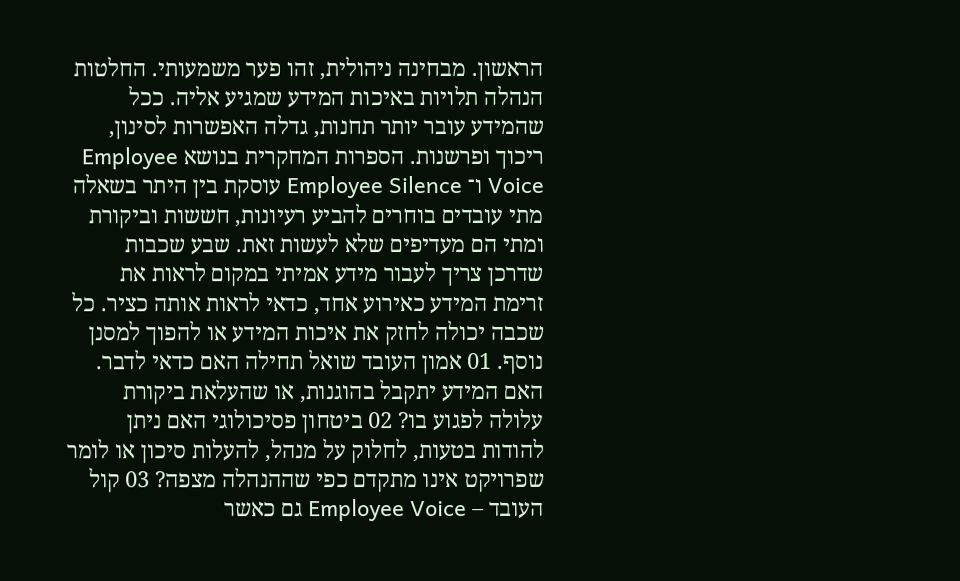הראשון. מבחינה ניהולית, זהו פער משמעותי. החלטות הנהלה תלויות באיכות המידע שמגיע אליה. ככל שהמידע עובר יותר תחנות, גדלה האפשרות לסינון, ריכוך ופרשנות. הספרות המחקרית בנושא Employee Voice ו־ Employee Silence עוסקת בין היתר בשאלה מתי עובדים בוחרים להביע רעיונות, חששות וביקורת ומתי הם מעדיפים שלא לעשות זאת. שבע שכבות שדרכן צריך לעבור מידע אמיתי במקום לראות את זרימת המידע כאירוע אחד, כדאי לראות אותה כציר. כל שכבה יכולה לחזק את איכות המידע או להפוך למסנן נוסף. 01 אמון העובד שואל תחילה האם כדאי לדבר. האם המידע יתקבל בהוגנות, או שהעלאת ביקורת עלולה לפגוע בו? 02 ביטחון פסיכולוגי האם ניתן להודות בטעות, לחלוק על מנהל, להעלות סיכון או לומר שפרויקט אינו מתקדם כפי שההנהלה מצפה? 03 קול העובד – Employee Voice גם כאשר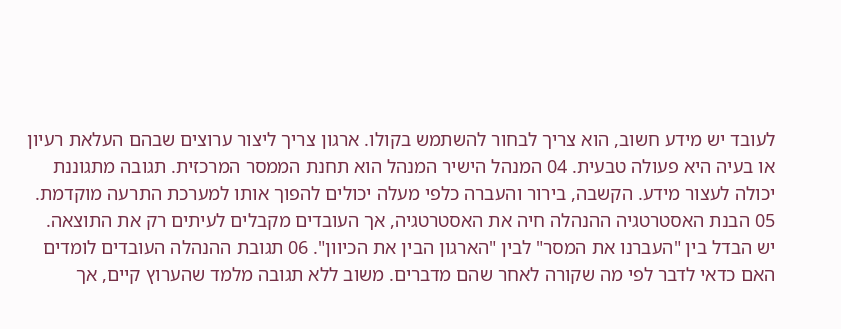לעובד יש מידע חשוב, הוא צריך לבחור להשתמש בקולו. ארגון צריך ליצור ערוצים שבהם העלאת רעיון או בעיה היא פעולה טבעית. 04 המנהל הישיר המנהל הוא תחנת הממסר המרכזית. תגובה מתגוננת יכולה לעצור מידע. הקשבה, בירור והעברה כלפי מעלה יכולים להפוך אותו למערכת התרעה מוקדמת. 05 הבנת האסטרטגיה ההנהלה חיה את האסטרטגיה, אך העובדים מקבלים לעיתים רק את התוצאה. יש הבדל בין "העברנו את המסר" לבין "הארגון הבין את הכיוון". 06 תגובת ההנהלה העובדים לומדים האם כדאי לדבר לפי מה שקורה לאחר שהם מדברים. משוב ללא תגובה מלמד שהערוץ קיים, אך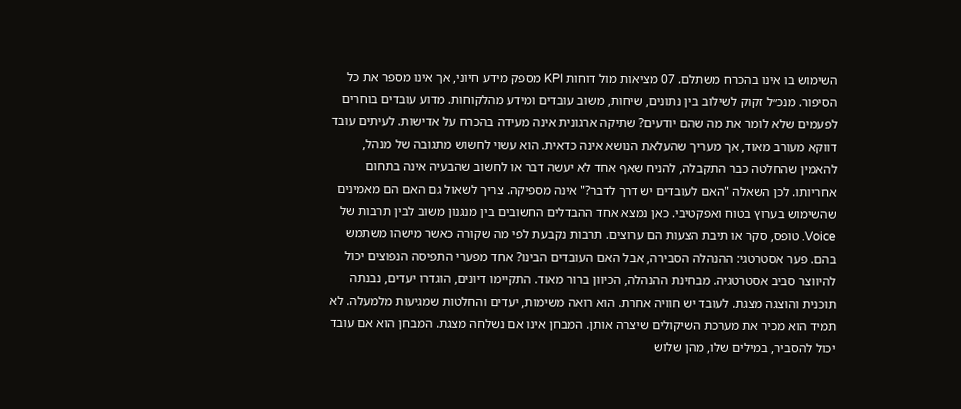השימוש בו אינו בהכרח משתלם. 07 מציאות מול דוחות KPI מספק מידע חיוני, אך אינו מספר את כל הסיפור. מנכ״ל זקוק לשילוב בין נתונים, שיחות, משוב עובדים ומידע מהלקוחות. מדוע עובדים בוחרים לפעמים שלא לומר את מה שהם יודעים? שתיקה ארגונית אינה מעידה בהכרח על אדישות. לעיתים עובד דווקא מעורב מאוד, אך מעריך שהעלאת הנושא אינה כדאית. הוא עשוי לחשוש מתגובה של מנהל, להאמין שהחלטה כבר התקבלה, להניח שאף אחד לא יעשה דבר או לחשוב שהבעיה אינה בתחום אחריותו. לכן השאלה "האם לעובדים יש דרך לדבר?" אינה מספיקה. צריך לשאול גם האם הם מאמינים שהשימוש בערוץ בטוח ואפקטיבי. כאן נמצא אחד ההבדלים החשובים בין מנגנון משוב לבין תרבות של Voice. טופס, סקר או תיבת הצעות הם ערוצים. תרבות נקבעת לפי מה שקורה כאשר מישהו משתמש בהם. פער אסטרטגי: ההנהלה הסבירה, אבל האם העובדים הבינו? אחד מפערי התפיסה הנפוצים יכול להיווצר סביב אסטרטגיה. מבחינת ההנהלה, הכיוון ברור מאוד. התקיימו דיונים, הוגדרו יעדים, נבנתה תוכנית והוצגה מצגת. לעובד יש חוויה אחרת. הוא רואה משימות, יעדים והחלטות שמגיעות מלמעלה. לא תמיד הוא מכיר את מערכת השיקולים שיצרה אותן. המבחן אינו אם נשלחה מצגת. המבחן הוא אם עובד יכול להסביר, במילים שלו, מהן שלוש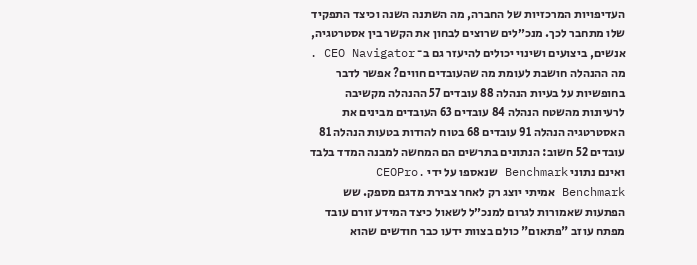העדיפויות המרכזיות של החברה, מה השתנה השנה וכיצד התפקיד שלו מתחבר לכך. מנכ״לים שרוצים לבחון את הקשר בין אסטרטגיה, אנשים, ביצועים ושינוי יכולים להיעזר גם ב־ CEO Navigator . מה ההנהלה חושבת לעומת מה שהעובדים חווים? אפשר לדבר בחופשיות על בעיות הנהלה 88 עובדים 57 ההנהלה מקשיבה לרעיונות מהשטח הנהלה 84 עובדים 63 העובדים מבינים את האסטרטגיה הנהלה 91 עובדים 68 בטוח להודות בטעות הנהלה 81 עובדים 52 חשוב: הנתונים בתרשים הם המחשה למבנה המדד בלבד ואינם נתוני Benchmark שנאספו על ידי CEOPro. Benchmark אמיתי יוצג רק לאחר צבירת מדגם מספק. שש הפתעות שאמורות לגרום למנכ״ל לשאול כיצד המידע זורם עובד מפתח עוזב "פתאום" כולם בצוות ידעו כבר חודשים שהוא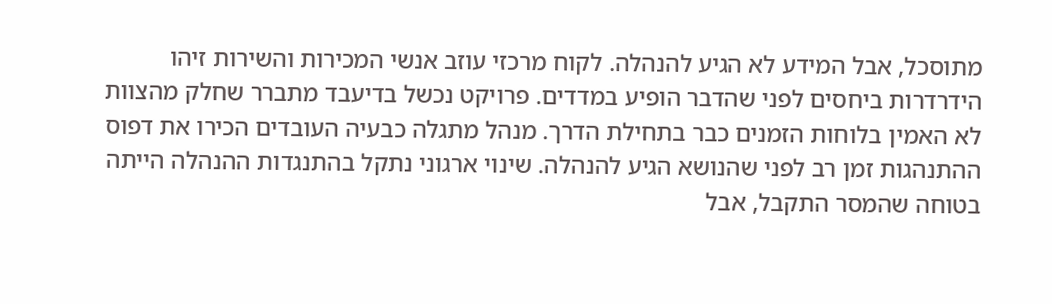מתוסכל, אבל המידע לא הגיע להנהלה. לקוח מרכזי עוזב אנשי המכירות והשירות זיהו הידרדרות ביחסים לפני שהדבר הופיע במדדים. פרויקט נכשל בדיעבד מתברר שחלק מהצוות לא האמין בלוחות הזמנים כבר בתחילת הדרך. מנהל מתגלה כבעיה העובדים הכירו את דפוס ההתנהגות זמן רב לפני שהנושא הגיע להנהלה. שינוי ארגוני נתקל בהתנגדות ההנהלה הייתה בטוחה שהמסר התקבל, אבל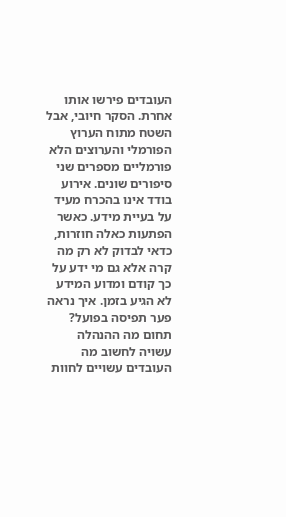העובדים פירשו אותו אחרת. הסקר חיובי, אבל השטח מתוח הערוץ הפורמלי והערוצים הלא פורמליים מספרים שני סיפורים שונים. אירוע בודד אינו בהכרח מעיד על בעיית מידע. כאשר הפתעות כאלה חוזרות, כדאי לבדוק לא רק מה קרה אלא גם מי ידע על כך קודם ומדוע המידע לא הגיע בזמן. איך נראה פער תפיסה בפועל? תחום מה ההנהלה עשויה לחשוב מה העובדים עשויים לחוות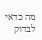מה כדאי לבדוק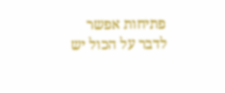פתיחות אפשר לדבר על הכול יש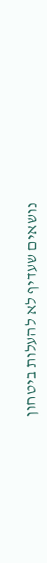נושאים שעדיף לא להעלות ביטחון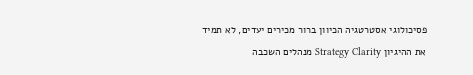פסיכולוגי אסטרטגיה הכיוון ברור מכירים יעדים, לא תמיד את ההיגיון Strategy Clarity מנהלים השכבה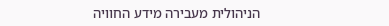הניהולית מעבירה מידע החוויה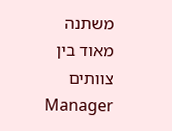משתנה מאוד בין צוותים Manager